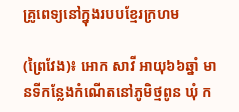គ្រូពេទ្យនៅក្នុងរបបខ្មែរក្រហម

(ព្រៃវែង)៖ អោក សាវី អាយុ៦៦ឆ្នាំ មានទីកន្លែងកំណើតនៅភូមិថ្មពូន ឃុំ ក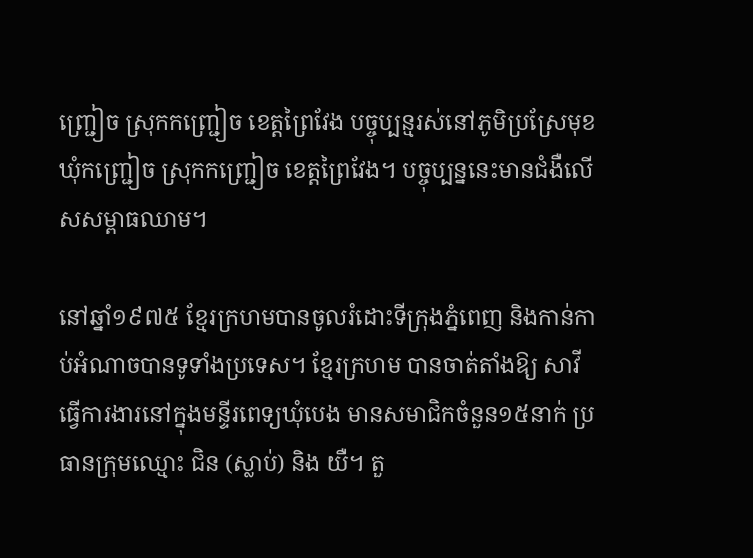ញ្ជ្រៀច ស្រុកកញ្ជ្រៀច ខេត្តព្រៃវែង បច្ចុប្បន្មរស់នៅភូមិប្រស្រែមុខ ឃុំកញ្ជ្រៀច ស្រុកកញ្ជ្រៀច ខេត្តព្រៃវែង។ បច្ចុប្បន្ននេះមានជំងឺលើសសម្ពាធឈាម។

នៅឆ្នាំ១៩៧៥ ខ្មែរក្រហមបានចូលរំដោះទីក្រុងភ្នំពេញ និងកាន់កាប់អំណាចបានទូទាំងប្រទេស។ ខ្មែរក្រហម បានចាត់តាំងឱ្យ សាវី ធ្វើការងារនៅក្នុងមន្ទីរពេទ្យឃុំបេង មានសមាជិកចំនួន១៥នាក់ ប្រធានក្រុមឈ្មោះ ជិន (ស្លាប់) និង យឺ។ តួ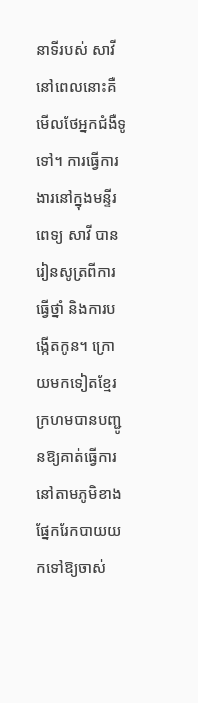នាទីរបស់ សាវី នៅពេលនោះគឺមើលថែអ្នកជំងឺទូទៅ។ ការធ្វើការងារនៅក្នុងមន្ទីរពេទ្យ សាវី បានរៀនសូត្រពីការធ្វើថ្នាំ និងការបង្កើតកូន។ ក្រោយមកទៀតខ្មែរក្រហមបានបញ្ជូនឱ្យគាត់ធ្វើការនៅតាមភូមិខាងផ្នែករែកបាយយកទៅឱ្យចាស់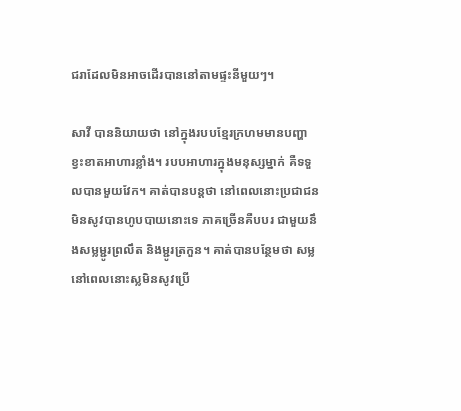ជរាដែលមិនអាចដើរបាននៅតាមផ្ទះនីមួយៗ។

សាវី បាននិយាយថា នៅក្នុងរបបខ្មែរក្រហមមានបញ្ហាខ្វះខាតអាហារខ្លាំង។ របបអាហារក្នុងមនុស្សម្នាក់ គឺទទួលបានមួយវែក។ គាត់បានបន្តថា នៅពេលនោះប្រជាជនមិនសូវបានហូបបាយនោះទេ ភាគច្រើនគឺបបរ ជាមួយនឹងសម្លម្ជូរព្រលឹត និងម្ជូរត្រកួន។ គាត់បានបន្ថែមថា សម្លនៅពេលនោះស្លមិនសូវប្រើ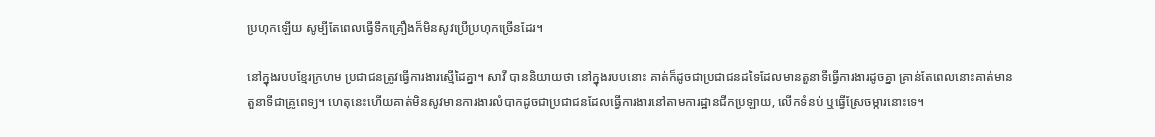ប្រហុកឡើយ សូម្បីតែពេលធ្វើទឹកគ្រឿងក៏មិនសូវប្រើប្រហុកច្រើនដែរ។

នៅក្នុងរបបខ្មែរក្រហម ប្រជាជនត្រូវធ្វើការងារស្មើដៃគ្នា។ សាវី បាននិយាយថា នៅក្នុងរបបនោះ គាត់ក៏ដូចជាប្រជាជនដទៃដែលមានតួនាទីធ្វើការងារដូចគ្នា គ្រាន់តែពេលនោះគាត់មានតួនាទីជាគ្រូពេទ្យ។ ហេតុនេះហើយគាត់មិនសូវមានការងារលំបាកដូចជាប្រជាជនដែលធ្វើការងារនៅតាមការដ្ឋានជីកប្រឡាយ, លើកទំនប់ ឬធ្វើស្រែចម្ការនោះទេ។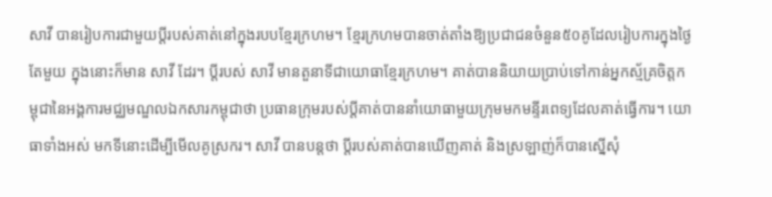សាវី បានរៀបការជាមួយប្ដីរបស់គាត់នៅក្នុងរបបខ្មែរក្រហម។ ខ្មែរក្រហមបានចាត់តាំងឱ្យប្រជាជនចំនួន៥០គូដែលរៀបការក្នុងថ្ងៃតែមួយ ក្នុងនោះក៏មាន សាវី ដែរ។ ប្ដីរបស់ សាវី មានតួនាទីជាយោធាខ្មែរក្រហម។ គាត់បាននិយាយប្រាប់ទៅកាន់អ្នកស្ម័គ្រចិត្តកម្ពុជានៃអង្គការមជ្ឈមណ្ឌលឯកសារកម្ពុជាថា ប្រធានក្រុមរបស់ប្ដីគាត់បាននាំយោធាមួយក្រុមមកមន្ទីរពេទ្យដែលគាត់ធ្វើការ។ យោធាទាំងអស់ មកទីនោះដើម្បីមើលគូស្រករ។ សាវី បានបន្តថា ប្ដីរបស់គាត់បានឃើញគាត់ និងស្រឡាញ់ក៏បានស្នើសុំ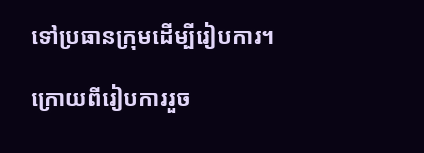ទៅប្រធានក្រុមដើម្បីរៀបការ។

ក្រោយពីរៀបការរួច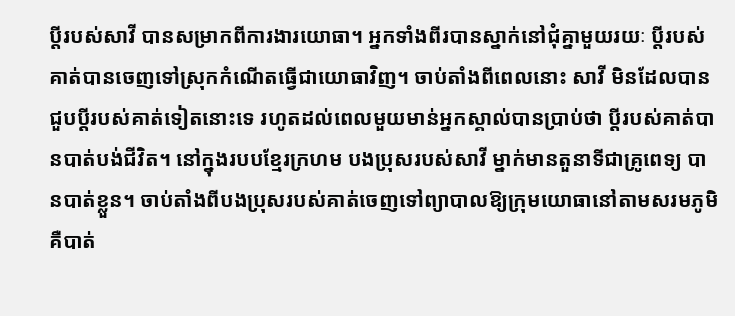ប្ដីរបស់សាវី បានសម្រាកពីការងារយោធា។ អ្នកទាំងពីរបានស្នាក់នៅជុំគ្នាមួយរយៈ ប្ដីរបស់គាត់បានចេញទៅស្រុកកំណើតធ្វើជាយោធាវិញ។ ចាប់តាំងពីពេលនោះ សាវី មិនដែលបានជួបប្ដីរបស់គាត់ទៀតនោះទេ រហូតដល់ពេលមួយមាន់អ្នកស្គាល់បានប្រាប់ថា ប្ដីរបស់គាត់បានបាត់បង់ជីវិត។ នៅក្នុងរបបខ្មែរក្រហម បងប្រុសរបស់សាវី ម្នាក់មានតួនាទីជាគ្រូពេទ្យ បានបាត់ខ្លួន។ ចាប់តាំងពីបងប្រុសរបស់គាត់ចេញទៅព្យាបាលឱ្យក្រុមយោធានៅតាមសរមភូមិគឺបាត់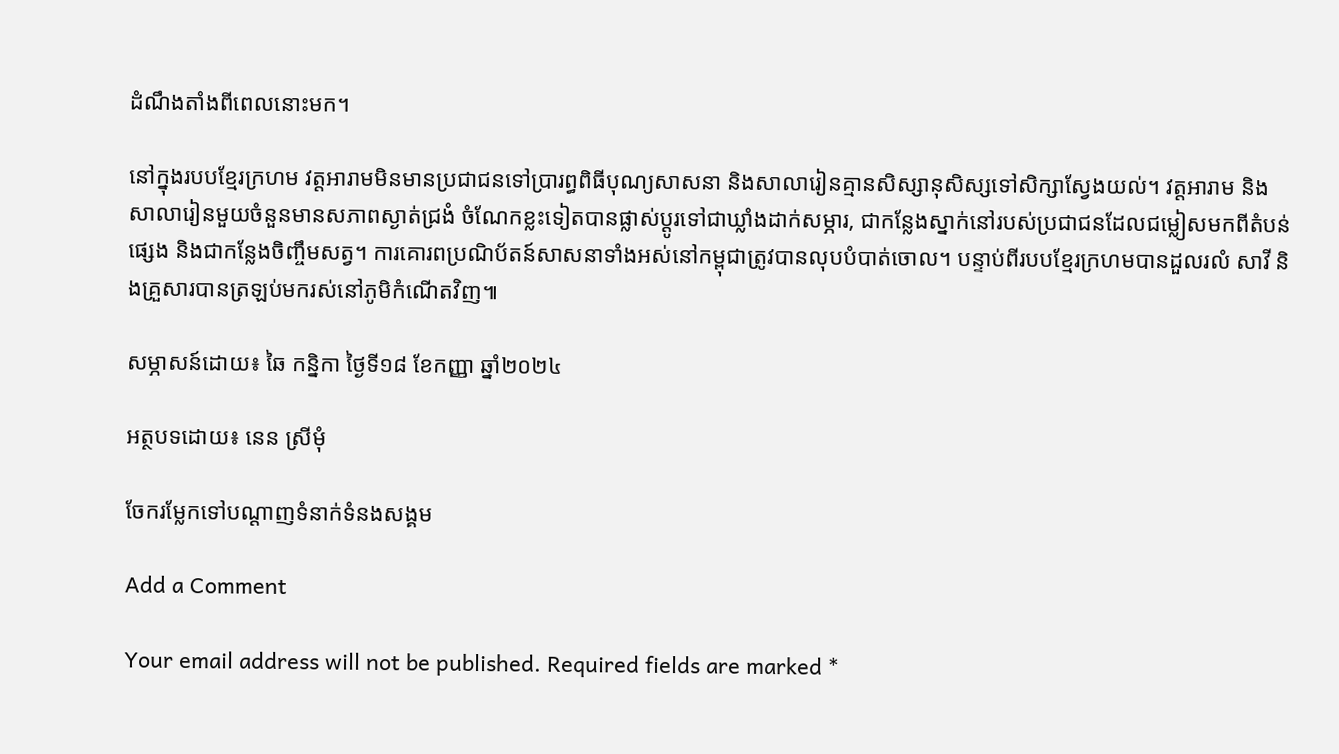ដំណឹងតាំងពីពេលនោះមក។

នៅក្នុងរបបខ្មែរក្រហម វត្តអារាមមិនមានប្រជាជនទៅប្រារព្ធពិធីបុណ្យសាសនា និងសាលារៀនគ្មានសិស្សានុសិស្សទៅសិក្សាស្វែងយល់។ វត្តអារាម និងសាលារៀនមួយចំនួនមានសភាពស្ងាត់ជ្រងំ ចំណែកខ្លះទៀតបានផ្លាស់ប្ដូរទៅជាឃ្លាំងដាក់សម្ភារ, ជាកន្លែងស្នាក់នៅរបស់ប្រជាជនដែលជម្លៀសមកពីតំបន់ផ្សេង និងជាកន្លែងចិញ្ចឹមសត្វ។ ការគោរពប្រណិប័តន៍សាសនាទាំងអស់នៅកម្ពុជាត្រូវបានលុបបំបាត់ចោល។ បន្ទាប់ពីរបបខ្មែរក្រហមបានដួលរលំ សាវី និងគ្រួសារបានត្រឡប់មករស់នៅភូមិកំណើតវិញ៕

សម្ភាសន៍ដោយ៖ ឆៃ កន្និកា ថ្ងៃទី១៨ ខែកញ្ញា ឆ្នាំ២០២៤

អត្ថបទដោយ៖ នេន ស្រីមុំ

ចែករម្លែកទៅបណ្តាញទំនាក់ទំនងសង្គម

Add a Comment

Your email address will not be published. Required fields are marked *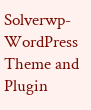Solverwp- WordPress Theme and Plugin